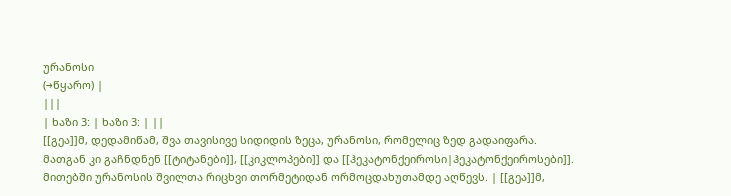ურანოსი
(→წყარო) |
|||
| ხაზი 3: | ხაზი 3: | ||
[[გეა]]მ, დედამიწამ, შვა თავისივე სიდიდის ზეცა, ურანოსი, რომელიც ზედ გადაიფარა. მათგან კი გაჩნდნენ [[ტიტანები]], [[კიკლოპები]] და [[ჰეკატონქეიროსი|ჰეკატონქეიროსები]]. მითებში ურანოსის შვილთა რიცხვი თორმეტიდან ორმოცდახუთამდე აღწევს. | [[გეა]]მ,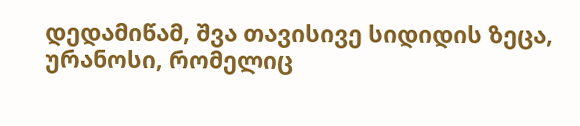დედამიწამ, შვა თავისივე სიდიდის ზეცა, ურანოსი, რომელიც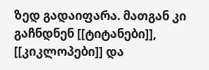ზედ გადაიფარა. მათგან კი გაჩნდნენ [[ტიტანები]], [[კიკლოპები]] და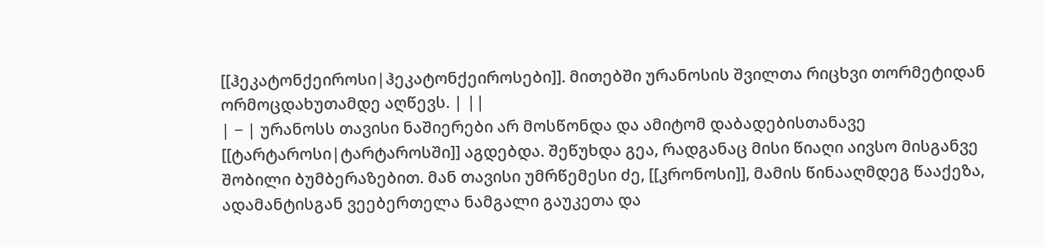[[ჰეკატონქეიროსი|ჰეკატონქეიროსები]]. მითებში ურანოსის შვილთა რიცხვი თორმეტიდან ორმოცდახუთამდე აღწევს. | ||
| − | ურანოსს თავისი ნაშიერები არ მოსწონდა და ამიტომ დაბადებისთანავე [[ტარტაროსი|ტარტაროსში]] აგდებდა. შეწუხდა გეა, რადგანაც მისი წიაღი აივსო მისგანვე შობილი ბუმბერაზებით. მან თავისი უმრწემესი ძე, [[კრონოსი]], მამის წინააღმდეგ წააქეზა, ადამანტისგან ვეებერთელა ნამგალი გაუკეთა და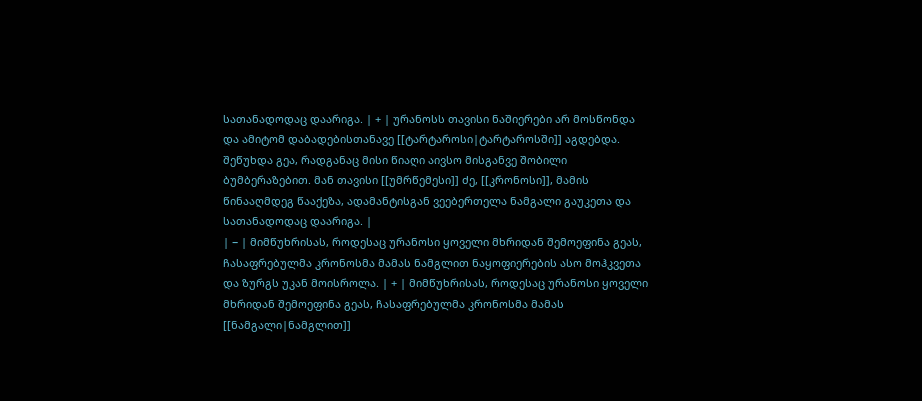სათანადოდაც დაარიგა. | + | ურანოსს თავისი ნაშიერები არ მოსწონდა და ამიტომ დაბადებისთანავე [[ტარტაროსი|ტარტაროსში]] აგდებდა. შეწუხდა გეა, რადგანაც მისი წიაღი აივსო მისგანვე შობილი ბუმბერაზებით. მან თავისი [[უმრწემესი]] ძე, [[კრონოსი]], მამის წინააღმდეგ წააქეზა, ადამანტისგან ვეებერთელა ნამგალი გაუკეთა და სათანადოდაც დაარიგა. |
| − | მიმწუხრისას, როდესაც ურანოსი ყოველი მხრიდან შემოეფინა გეას, ჩასაფრებულმა კრონოსმა მამას ნამგლით ნაყოფიერების ასო მოჰკვეთა და ზურგს უკან მოისროლა. | + | მიმწუხრისას, როდესაც ურანოსი ყოველი მხრიდან შემოეფინა გეას, ჩასაფრებულმა კრონოსმა მამას [[ნამგალი|ნამგლით]]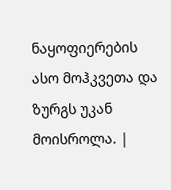ნაყოფიერების ასო მოჰკვეთა და ზურგს უკან მოისროლა. |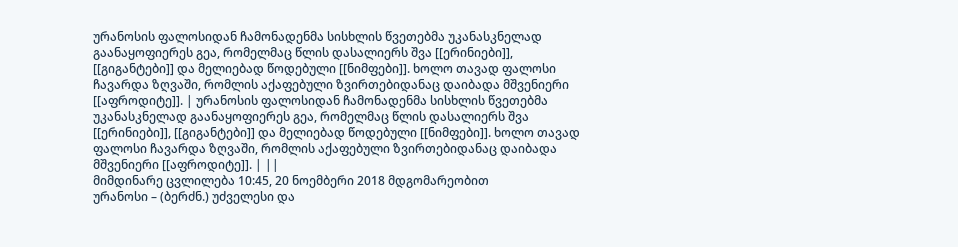ურანოსის ფალოსიდან ჩამონადენმა სისხლის წვეთებმა უკანასკნელად გაანაყოფიერეს გეა, რომელმაც წლის დასალიერს შვა [[ერინიები]], [[გიგანტები]] და მელიებად წოდებული [[ნიმფები]]. ხოლო თავად ფალოსი ჩავარდა ზღვაში, რომლის აქაფებული ზვირთებიდანაც დაიბადა მშვენიერი [[აფროდიტე]]. | ურანოსის ფალოსიდან ჩამონადენმა სისხლის წვეთებმა უკანასკნელად გაანაყოფიერეს გეა, რომელმაც წლის დასალიერს შვა [[ერინიები]], [[გიგანტები]] და მელიებად წოდებული [[ნიმფები]]. ხოლო თავად ფალოსი ჩავარდა ზღვაში, რომლის აქაფებული ზვირთებიდანაც დაიბადა მშვენიერი [[აფროდიტე]]. | ||
მიმდინარე ცვლილება 10:45, 20 ნოემბერი 2018 მდგომარეობით
ურანოსი – (ბერძნ.) უძველესი და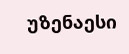უზენაესი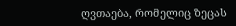ღვთაება, რომელიც ზეცას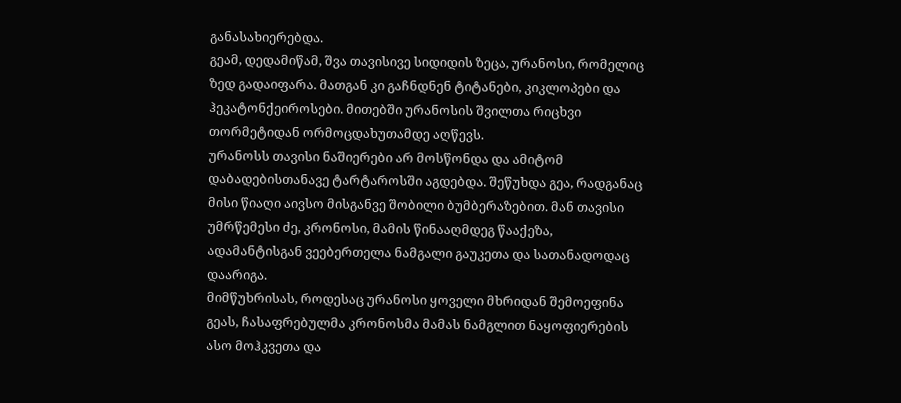განასახიერებდა.
გეამ, დედამიწამ, შვა თავისივე სიდიდის ზეცა, ურანოსი, რომელიც ზედ გადაიფარა. მათგან კი გაჩნდნენ ტიტანები, კიკლოპები და ჰეკატონქეიროსები. მითებში ურანოსის შვილთა რიცხვი თორმეტიდან ორმოცდახუთამდე აღწევს.
ურანოსს თავისი ნაშიერები არ მოსწონდა და ამიტომ დაბადებისთანავე ტარტაროსში აგდებდა. შეწუხდა გეა, რადგანაც მისი წიაღი აივსო მისგანვე შობილი ბუმბერაზებით. მან თავისი უმრწემესი ძე, კრონოსი, მამის წინააღმდეგ წააქეზა, ადამანტისგან ვეებერთელა ნამგალი გაუკეთა და სათანადოდაც დაარიგა.
მიმწუხრისას, როდესაც ურანოსი ყოველი მხრიდან შემოეფინა გეას, ჩასაფრებულმა კრონოსმა მამას ნამგლით ნაყოფიერების ასო მოჰკვეთა და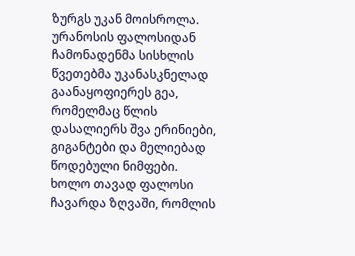ზურგს უკან მოისროლა.
ურანოსის ფალოსიდან ჩამონადენმა სისხლის წვეთებმა უკანასკნელად გაანაყოფიერეს გეა, რომელმაც წლის დასალიერს შვა ერინიები, გიგანტები და მელიებად წოდებული ნიმფები. ხოლო თავად ფალოსი ჩავარდა ზღვაში, რომლის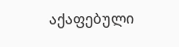აქაფებული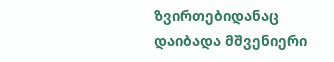ზვირთებიდანაც დაიბადა მშვენიერი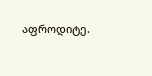აფროდიტე.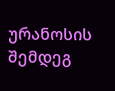ურანოსის შემდეგ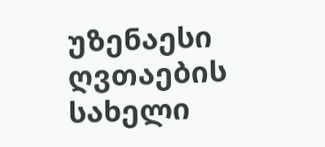უზენაესი ღვთაების სახელი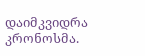დაიმკვიდრა კრონოსმა.